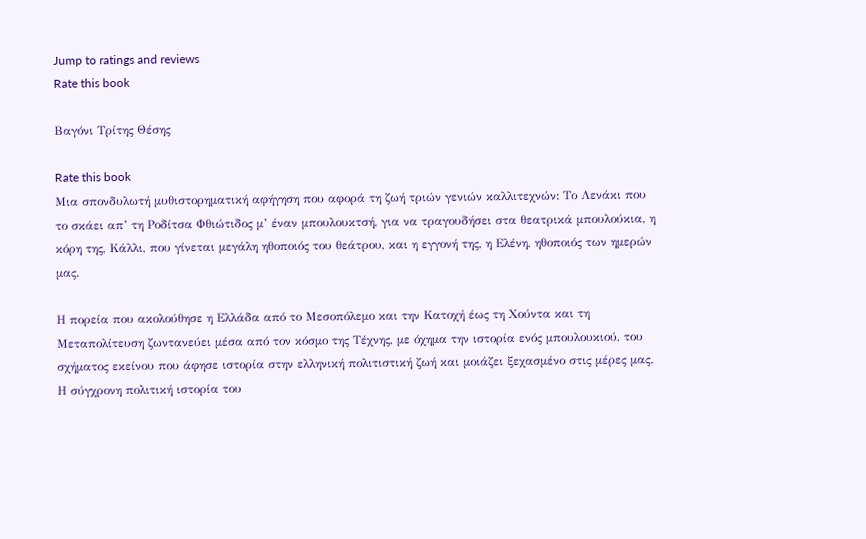Jump to ratings and reviews
Rate this book

Βαγόνι Τρίτης Θέσης

Rate this book
Μια σπονδυλωτή µυθιστορηµατική αφήγηση που αφορά τη ζωή τριών γενιών καλλιτεχνών: Το Λενάκι που το σκάει απ’ τη Ροδίτσα Φθιώτιδος µ’ έναν µπουλουκτσή, για να τραγουδήσει στα θεατρικά µπουλούκια, η κόρη της, Κάλλι, που γίνεται µεγάλη ηθοποιός του θεάτρου, και η εγγονή της, η Ελένη, ηθοποιός των ηµερών µας.

Η πορεία που ακολούθησε η Ελλάδα από το Μεσοπόλεµο και την Κατοχή έως τη Χούντα και τη Μεταπολίτευση ζωντανεύει µέσα από τον κόσµο της Τέχνης, µε όχηµα την ιστορία ενός µπουλουκιού, του σχήµατος εκείνου που άφησε ιστορία στην ελληνική πολιτιστική ζωή και µοιάζει ξεχασµένο στις µέρες µας. Η σύγχρονη πολιτική ιστορία του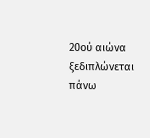20ού αιώνα ξεδιπλώνεται πάνω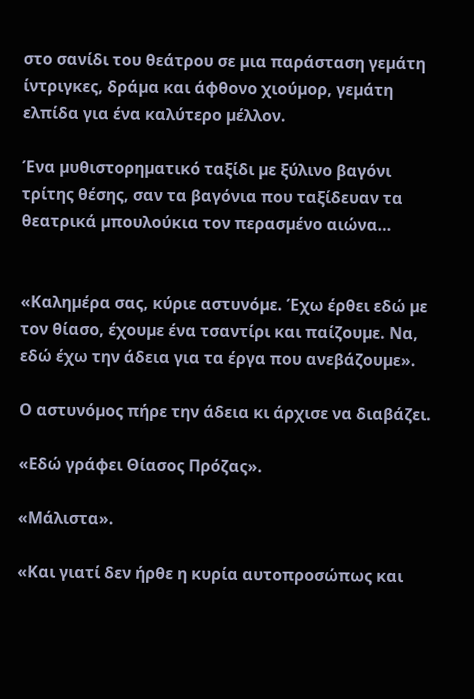στο σανίδι του θεάτρου σε µια παράσταση γεµάτη ίντριγκες, δράµα και άφθονο χιούµορ, γεµάτη ελπίδα για ένα καλύτερο µέλλον.

Ένα µυθιστορηµατικό ταξίδι µε ξύλινο βαγόνι τρίτης θέσης, σαν τα βαγόνια που ταξίδευαν τα θεατρικά µπουλούκια τον περασµένο αιώνα…


«Καληµέρα σας, κύριε αστυνόµε. Έχω έρθει εδώ µε τον θίασο, έχουµε ένα τσαντίρι και παίζουµε. Να, εδώ έχω την άδεια για τα έργα που ανεβάζουµε».

Ο αστυνόµος πήρε την άδεια κι άρχισε να διαβάζει.

«Εδώ γράφει Θίασος Πρόζας».

«Μάλιστα».

«Και γιατί δεν ήρθε η κυρία αυτοπροσώπως και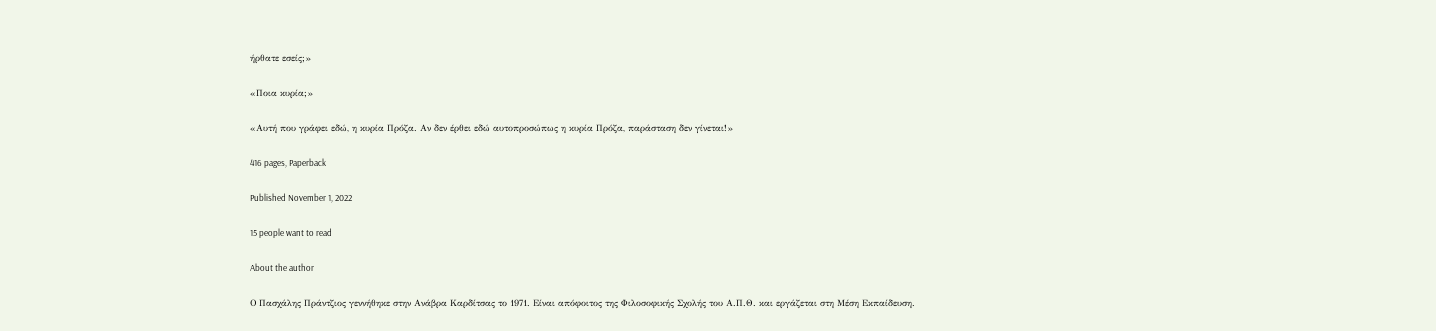ήρθατε εσείς;»

«Ποια κυρία;»

«Αυτή που γράφει εδώ, η κυρία Πρόζα. Αν δεν έρθει εδώ αυτοπροσώπως η κυρία Πρόζα, παράσταση δεν γίνεται!»

416 pages, Paperback

Published November 1, 2022

15 people want to read

About the author

Ο Πασχάλης Πράντζιος γεννήθηκε στην Ανάβρα Καρδίτσας το 1971. Είναι απόφοιτος της Φιλοσοφικής Σχολής του Α.Π.Θ. και εργάζεται στη Μέση Εκπαίδευση.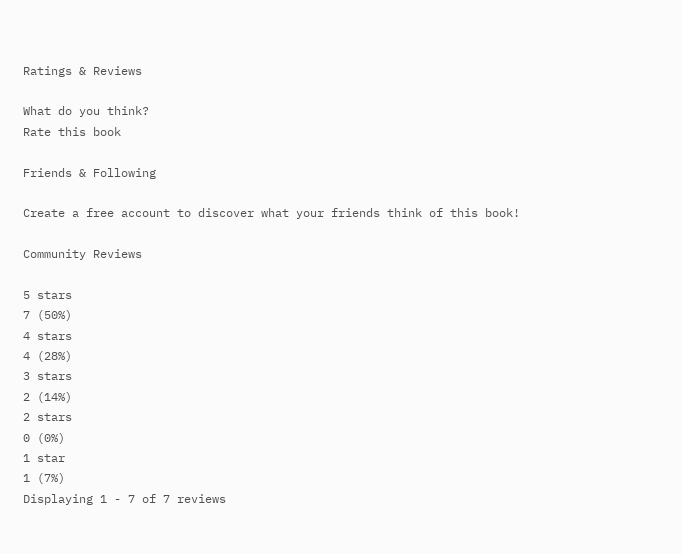Ratings & Reviews

What do you think?
Rate this book

Friends & Following

Create a free account to discover what your friends think of this book!

Community Reviews

5 stars
7 (50%)
4 stars
4 (28%)
3 stars
2 (14%)
2 stars
0 (0%)
1 star
1 (7%)
Displaying 1 - 7 of 7 reviews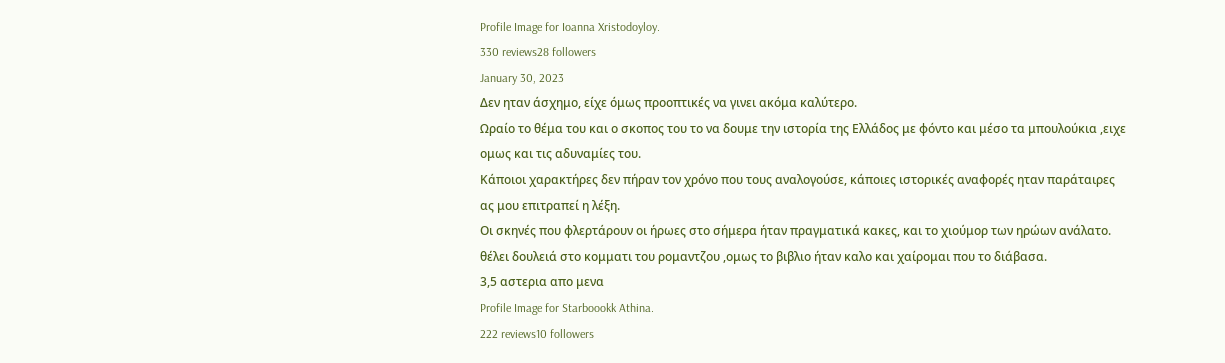Profile Image for Ioanna Xristodoyloy.
330 reviews28 followers
January 30, 2023
Δεν ηταν άσχημο, είχε όμως προοπτικές να γινει ακόμα καλύτερο.
Ωραίο το θέμα του και ο σκοπος του το να δουμε την ιστορία της Ελλάδος με φόντο και μέσο τα μπουλούκια ,ειχε ομως και τις αδυναμίες του.
Κάποιοι χαρακτήρες δεν πήραν τον χρόνο που τους αναλογούσε, κάποιες ιστορικές αναφορές ηταν παράταιρες ας μου επιτραπεί η λέξη.
Οι σκηνές που φλερτάρουν οι ήρωες στο σήμερα ήταν πραγματικά κακες, και το χιούμορ των ηρώων ανάλατο. θέλει δουλειά στο κομματι του ρομαντζου ,ομως το βιβλιο ήταν καλο και χαίρομαι που το διάβασα.
3,5 αστερια απο μενα
Profile Image for Starboookk Athina.
222 reviews10 followers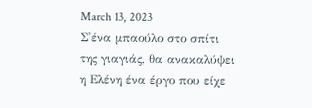March 13, 2023
Σ'ένα μπαούλο στο σπίτι της γιαγιάς, θα ανακαλύψει η Ελένη ένα έργο που είχε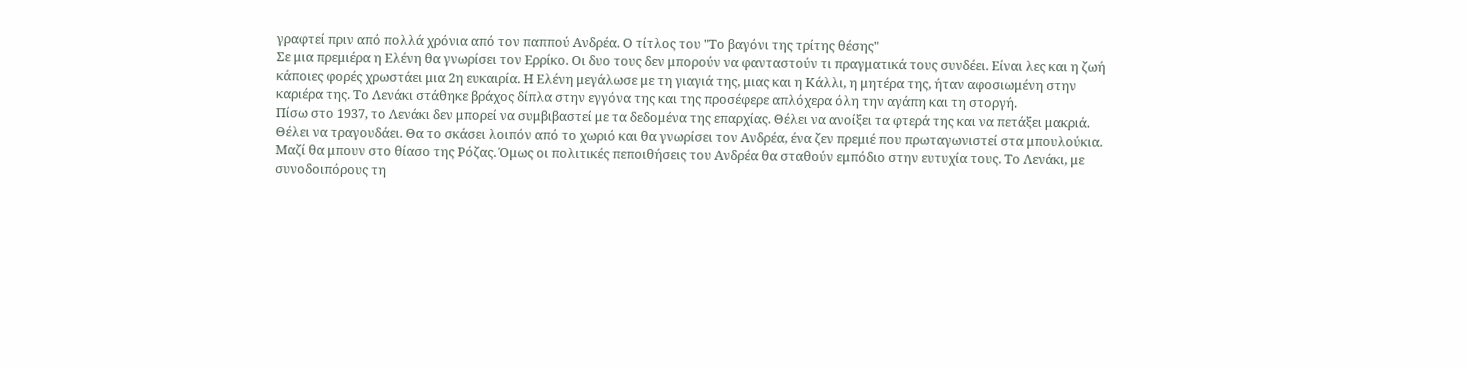γραφτεί πριν από πολλά χρόνια από τον παππού Ανδρέα. Ο τίτλος του "Το βαγόνι της τρίτης θέσης"
Σε μια πρεμιέρα η Ελένη θα γνωρίσει τον Ερρίκο. Οι δυο τους δεν μπορούν να φανταστούν τι πραγματικά τους συνδέει. Είναι λες και η ζωή κάποιες φορές χρωστάει μια 2η ευκαιρία. Η Ελένη μεγάλωσε με τη γιαγιά της, μιας και η Κάλλι, η μητέρα της, ήταν αφοσιωμένη στην καριέρα της. Το Λενάκι στάθηκε βράχος δίπλα στην εγγόνα της και της προσέφερε απλόχερα όλη την αγάπη και τη στοργή.
Πίσω στο 1937, το Λενάκι δεν μπορεί να συμβιβαστεί με τα δεδομένα της επαρχίας. Θέλει να ανοίξει τα φτερά της και να πετάξει μακριά. Θέλει να τραγουδάει. Θα το σκάσει λοιπόν από το χωριό και θα γνωρίσει τον Ανδρέα, ένα ζεν πρεμιέ που πρωταγωνιστεί στα μπουλούκια. Μαζί θα μπουν στο θίασο της Ρόζας. Όμως οι πολιτικές πεποιθήσεις του Ανδρέα θα σταθούν εμπόδιο στην ευτυχία τους. Το Λενάκι, με συνοδοιπόρους τη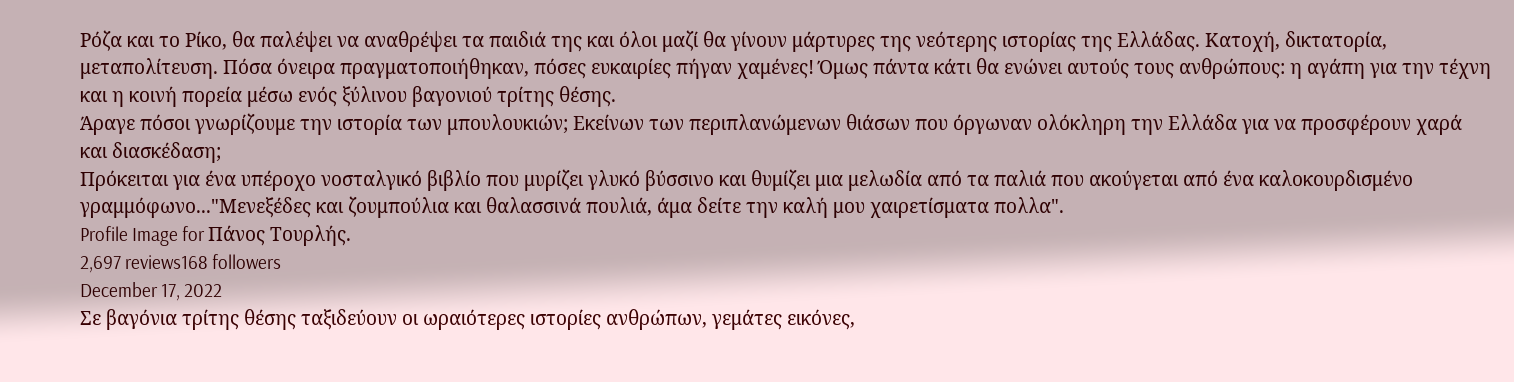Ρόζα και το Ρίκο, θα παλέψει να αναθρέψει τα παιδιά της και όλοι μαζί θα γίνουν μάρτυρες της νεότερης ιστορίας της Ελλάδας. Κατοχή, δικτατορία, μεταπολίτευση. Πόσα όνειρα πραγματοποιήθηκαν, πόσες ευκαιρίες πήγαν χαμένες! Όμως πάντα κάτι θα ενώνει αυτούς τους ανθρώπους: η αγάπη για την τέχνη και η κοινή πορεία μέσω ενός ξύλινου βαγονιού τρίτης θέσης.
Άραγε πόσοι γνωρίζουμε την ιστορία των μπουλουκιών; Εκείνων των περιπλανώμενων θιάσων που όργωναν ολόκληρη την Ελλάδα για να προσφέρουν χαρά και διασκέδαση;
Πρόκειται για ένα υπέροχο νοσταλγικό βιβλίο που μυρίζει γλυκό βύσσινο και θυμίζει μια μελωδία από τα παλιά που ακούγεται από ένα καλοκουρδισμένο γραμμόφωνο..."Μενεξέδες και ζουμπούλια και θαλασσινά πουλιά, άμα δείτε την καλή μου χαιρετίσματα πολλα".
Profile Image for Πάνος Τουρλής.
2,697 reviews168 followers
December 17, 2022
Σε βαγόνια τρίτης θέσης ταξιδεύουν οι ωραιότερες ιστορίες ανθρώπων, γεμάτες εικόνες,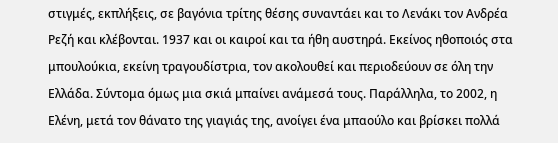στιγμές, εκπλήξεις, σε βαγόνια τρίτης θέσης συναντάει και το Λενάκι τον Ανδρέα Ρεζή και κλέβονται. 1937 και οι καιροί και τα ήθη αυστηρά. Εκείνος ηθοποιός στα μπουλούκια, εκείνη τραγουδίστρια, τον ακολουθεί και περιοδεύουν σε όλη την Ελλάδα. Σύντομα όμως μια σκιά μπαίνει ανάμεσά τους. Παράλληλα, το 2002, η Ελένη, μετά τον θάνατο της γιαγιάς της, ανοίγει ένα μπαούλο και βρίσκει πολλά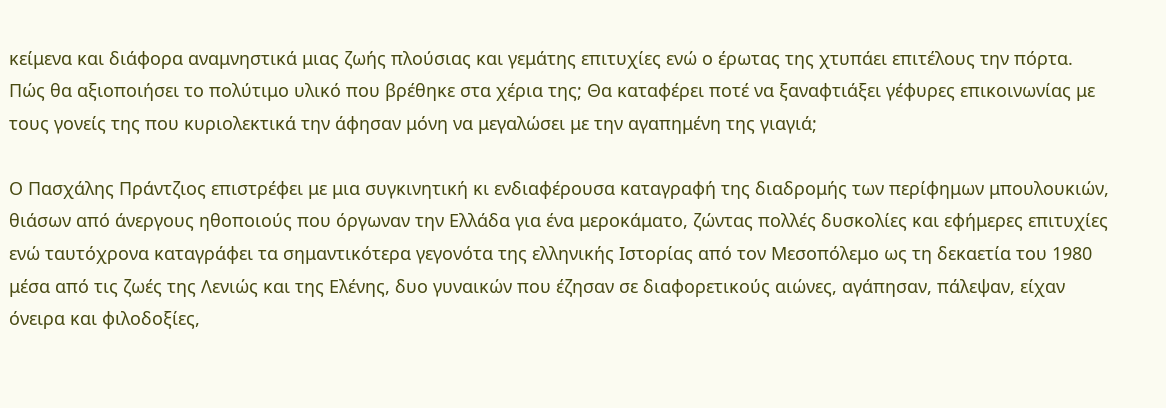κείμενα και διάφορα αναμνηστικά μιας ζωής πλούσιας και γεμάτης επιτυχίες ενώ ο έρωτας της χτυπάει επιτέλους την πόρτα. Πώς θα αξιοποιήσει το πολύτιμο υλικό που βρέθηκε στα χέρια της; Θα καταφέρει ποτέ να ξαναφτιάξει γέφυρες επικοινωνίας με τους γονείς της που κυριολεκτικά την άφησαν μόνη να μεγαλώσει με την αγαπημένη της γιαγιά;

Ο Πασχάλης Πράντζιος επιστρέφει με μια συγκινητική κι ενδιαφέρουσα καταγραφή της διαδρομής των περίφημων μπουλουκιών, θιάσων από άνεργους ηθοποιούς που όργωναν την Ελλάδα για ένα μεροκάματο, ζώντας πολλές δυσκολίες και εφήμερες επιτυχίες ενώ ταυτόχρονα καταγράφει τα σημαντικότερα γεγονότα της ελληνικής Ιστορίας από τον Μεσοπόλεμο ως τη δεκαετία του 1980 μέσα από τις ζωές της Λενιώς και της Ελένης, δυο γυναικών που έζησαν σε διαφορετικούς αιώνες, αγάπησαν, πάλεψαν, είχαν όνειρα και φιλοδοξίες,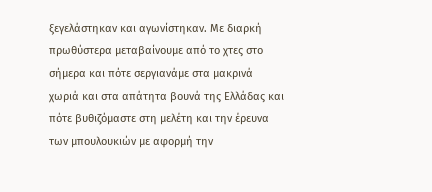ξεγελάστηκαν και αγωνίστηκαν. Με διαρκή πρωθύστερα μεταβαίνουμε από το χτες στο σήμερα και πότε σεργιανάμε στα μακρινά χωριά και στα απάτητα βουνά της Ελλάδας και πότε βυθιζόμαστε στη μελέτη και την έρευνα των μπουλουκιών με αφορμή την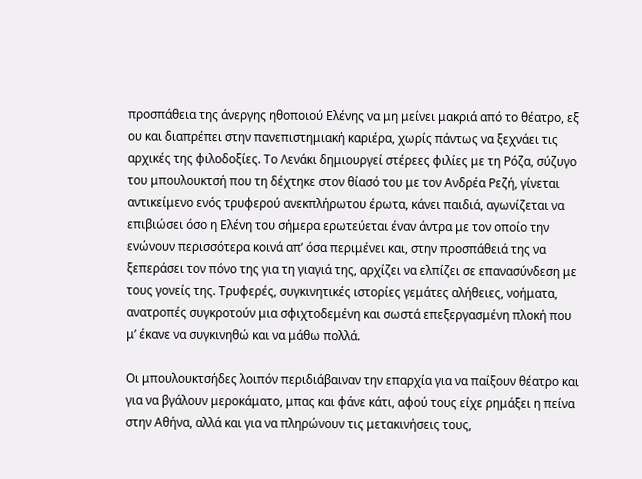προσπάθεια της άνεργης ηθοποιού Ελένης να μη μείνει μακριά από το θέατρο, εξ ου και διαπρέπει στην πανεπιστημιακή καριέρα, χωρίς πάντως να ξεχνάει τις αρχικές της φιλοδοξίες. Το Λενάκι δημιουργεί στέρεες φιλίες με τη Ρόζα, σύζυγο του μπουλουκτσή που τη δέχτηκε στον θίασό του με τον Ανδρέα Ρεζή, γίνεται αντικείμενο ενός τρυφερού ανεκπλήρωτου έρωτα, κάνει παιδιά, αγωνίζεται να επιβιώσει όσο η Ελένη του σήμερα ερωτεύεται έναν άντρα με τον οποίο την ενώνουν περισσότερα κοινά απ’ όσα περιμένει και, στην προσπάθειά της να ξεπεράσει τον πόνο της για τη γιαγιά της, αρχίζει να ελπίζει σε επανασύνδεση με τους γονείς της. Τρυφερές, συγκινητικές ιστορίες γεμάτες αλήθειες, νοήματα, ανατροπές συγκροτούν μια σφιχτοδεμένη και σωστά επεξεργασμένη πλοκή που μ’ έκανε να συγκινηθώ και να μάθω πολλά.

Οι μπουλουκτσήδες λοιπόν περιδιάβαιναν την επαρχία για να παίξουν θέατρο και για να βγάλουν μεροκάματο, μπας και φάνε κάτι, αφού τους είχε ρημάξει η πείνα στην Αθήνα, αλλά και για να πληρώνουν τις μετακινήσεις τους,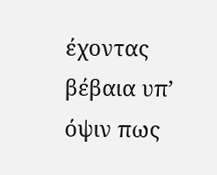έχοντας βέβαια υπ’ όψιν πως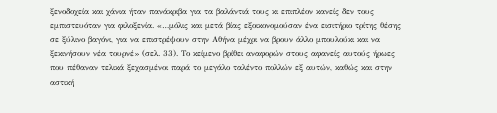ξενοδοχεία και χάνια ήταν πανάκριβα για τα βαλάντιά τους κι επιπλέον κανείς δεν τους εμπιστευόταν για φιλοξενία. «…μόλις και μετά βίας εξοικονομούσαν ένα εισιτήριο τρίτης θέσης σε ξύλινο βαγόνι, για να επιστρέψουν στην Αθήνα μέχρι να βρουν άλλο μπουλούκι και να ξεκινήσουν νέα τουρνέ» (σελ. 33). Το κείμενο βρίθει αναφορών στους αφανείς αυτούς ήρωες που πέθαναν τελικά ξεχασμένοι παρά το μεγάλο ταλέντο πολλών εξ αυτών, καθώς και στην αστική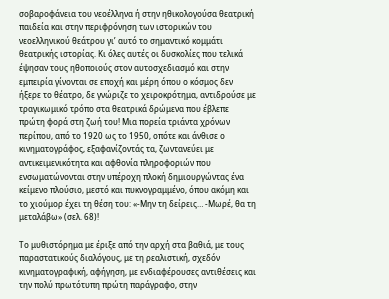σοβαροφάνεια του νεοέλληνα ή στην ηθικολογούσα θεατρική παιδεία και στην περιφρόνηση των ιστορικών του νεοελληνικού θεάτρου γι’ αυτό το σημαντικό κομμάτι θεατρικής ιστορίας. Κι όλες αυτές οι δυσκολίες που τελικά έψησαν τους ηθοποιούς στον αυτοσχεδιασμό και στην εμπειρία γίνονται σε εποχή και μέρη όπου ο κόσμος δεν ήξερε το θέατρο, δε γνώριζε το χειροκρότημα, αντιδρούσε με τραγικωμικό τρόπο στα θεατρικά δρώμενα που έβλεπε πρώτη φορά στη ζωή του! Μια πορεία τριάντα χρόνων περίπου, από το 1920 ως το 1950, οπότε και άνθισε ο κινηματογράφος, εξαφανίζοντάς τα, ζωντανεύει με αντικειμενικότητα και αφθονία πληροφοριών που ενσωματώνονται στην υπέροχη πλοκή δημιουργώντας ένα κείμενο πλούσιο, μεστό και πυκνογραμμένο, όπου ακόμη και το χιούμορ έχει τη θέση του: «-Μην τη δείρεις… -Μωρέ, θα τη μεταλάβω» (σελ. 68)!

Το μυθιστόρημα με έριξε από την αρχή στα βαθιά, με τους παραστατικούς διαλόγους, με τη ρεαλιστική, σχεδόν κινηματογραφική, αφήγηση, με ενδιαφέρουσες αντιθέσεις και την πολύ πρωτότυπη πρώτη παράγραφο, στην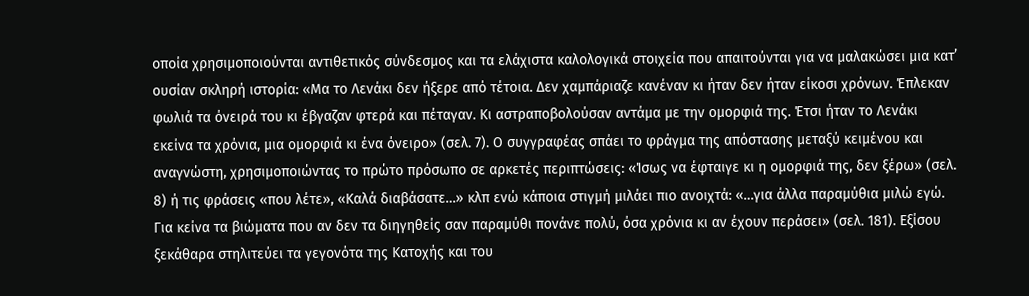οποία χρησιμοποιούνται αντιθετικός σύνδεσμος και τα ελάχιστα καλολογικά στοιχεία που απαιτούνται για να μαλακώσει μια κατ’ ουσίαν σκληρή ιστορία: «Μα το Λενάκι δεν ήξερε από τέτοια. Δεν χαμπάριαζε κανέναν κι ήταν δεν ήταν είκοσι χρόνων. Έπλεκαν φωλιά τα όνειρά του κι έβγαζαν φτερά και πέταγαν. Κι αστραποβολούσαν αντάμα με την ομορφιά της. Έτσι ήταν το Λενάκι εκείνα τα χρόνια, μια ομορφιά κι ένα όνειρο» (σελ. 7). Ο συγγραφέας σπάει το φράγμα της απόστασης μεταξύ κειμένου και αναγνώστη, χρησιμοποιώντας το πρώτο πρόσωπο σε αρκετές περιπτώσεις: «Ίσως να έφταιγε κι η ομορφιά της, δεν ξέρω» (σελ. 8) ή τις φράσεις «που λέτε», «Καλά διαβάσατε…» κλπ ενώ κάποια στιγμή μιλάει πιο ανοιχτά: «…για άλλα παραμύθια μιλώ εγώ. Για κείνα τα βιώματα που αν δεν τα διηγηθείς σαν παραμύθι πονάνε πολύ, όσα χρόνια κι αν έχουν περάσει» (σελ. 181). Εξίσου ξεκάθαρα στηλιτεύει τα γεγονότα της Κατοχής και του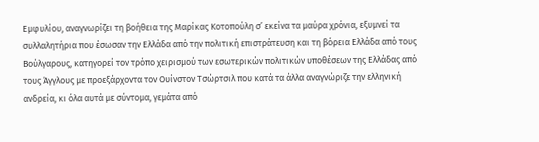Εμφυλίου, αναγνωρίζει τη βοήθεια της Μαρίκας Κοτοπούλη σ’ εκείνα τα μαύρα χρόνια, εξυμνεί τα συλλαλητήρια που έσωσαν την Ελλάδα από την πολιτική επιστράτευση και τη βόρεια Ελλάδα από τους Βούλγαρους, κατηγορεί τον τρόπο χειρισμού των εσωτερικών πολιτικών υποθέσεων της Ελλάδας από τους Άγγλους με προεξάρχοντα τον Ουίνστον Τσώρτσιλ που κατά τα άλλα αναγνώριζε την ελληνική ανδρεία, κι όλα αυτά με σύντομα, γεμάτα από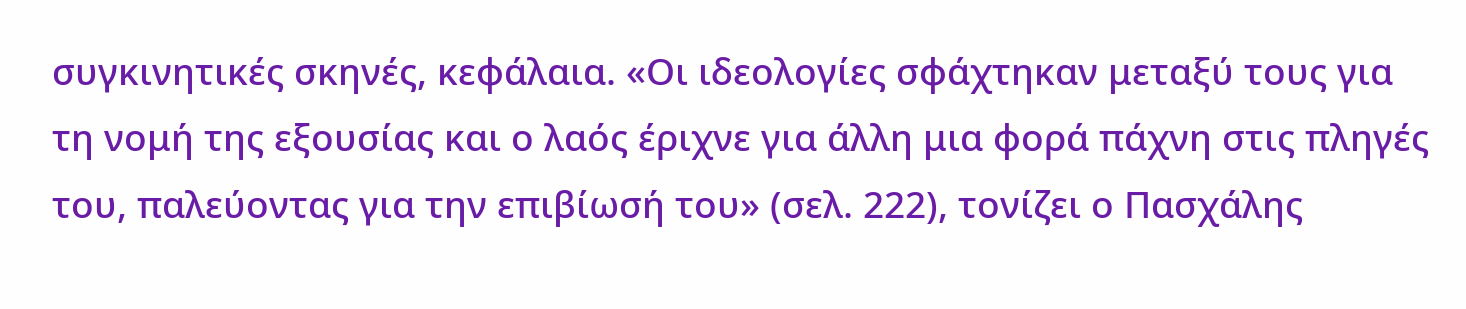συγκινητικές σκηνές, κεφάλαια. «Οι ιδεολογίες σφάχτηκαν μεταξύ τους για τη νομή της εξουσίας και ο λαός έριχνε για άλλη μια φορά πάχνη στις πληγές του, παλεύοντας για την επιβίωσή του» (σελ. 222), τονίζει ο Πασχάλης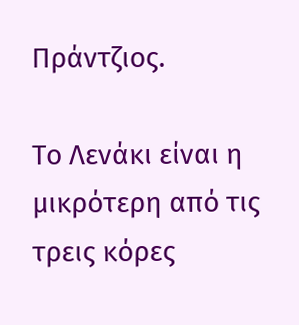Πράντζιος.

Το Λενάκι είναι η μικρότερη από τις τρεις κόρες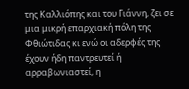της Καλλιόπης και του Γιάννη, ζει σε μια μικρή επαρχιακή πόλη της Φθιώτιδας κι ενώ οι αδερφές της έχουν ήδη παντρευτεί ή αρραβωνιαστεί, η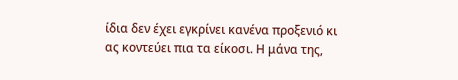ίδια δεν έχει εγκρίνει κανένα προξενιό κι ας κοντεύει πια τα είκοσι. Η μάνα της,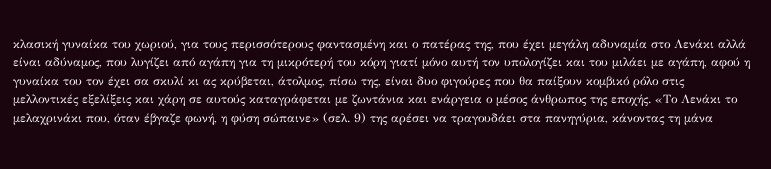κλασική γυναίκα του χωριού, για τους περισσότερους φαντασμένη και ο πατέρας της, που έχει μεγάλη αδυναμία στο Λενάκι αλλά είναι αδύναμος, που λυγίζει από αγάπη για τη μικρότερή του κόρη γιατί μόνο αυτή τον υπολογίζει και του μιλάει με αγάπη, αφού η γυναίκα του τον έχει σα σκυλί κι ας κρύβεται, άτολμος, πίσω της, είναι δυο φιγούρες που θα παίξουν κομβικό ρόλο στις μελλοντικές εξελίξεις και χάρη σε αυτούς καταγράφεται με ζωντάνια και ενάργεια ο μέσος άνθρωπος της εποχής. «Το Λενάκι το μελαχρινάκι που, όταν έβγαζε φωνή, η φύση σώπαινε» (σελ. 9) της αρέσει να τραγουδάει στα πανηγύρια, κάνοντας τη μάνα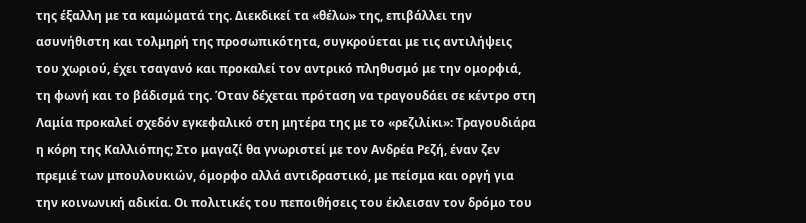της έξαλλη με τα καμώματά της. Διεκδικεί τα «θέλω» της, επιβάλλει την ασυνήθιστη και τολμηρή της προσωπικότητα, συγκρούεται με τις αντιλήψεις του χωριού, έχει τσαγανό και προκαλεί τον αντρικό πληθυσμό με την ομορφιά, τη φωνή και το βάδισμά της. Όταν δέχεται πρόταση να τραγουδάει σε κέντρο στη Λαμία προκαλεί σχεδόν εγκεφαλικό στη μητέρα της με το «ρεζιλίκι»: Τραγουδιάρα η κόρη της Καλλιόπης; Στο μαγαζί θα γνωριστεί με τον Ανδρέα Ρεζή, έναν ζεν πρεμιέ των μπουλουκιών, όμορφο αλλά αντιδραστικό, με πείσμα και οργή για την κοινωνική αδικία. Οι πολιτικές του πεποιθήσεις του έκλεισαν τον δρόμο του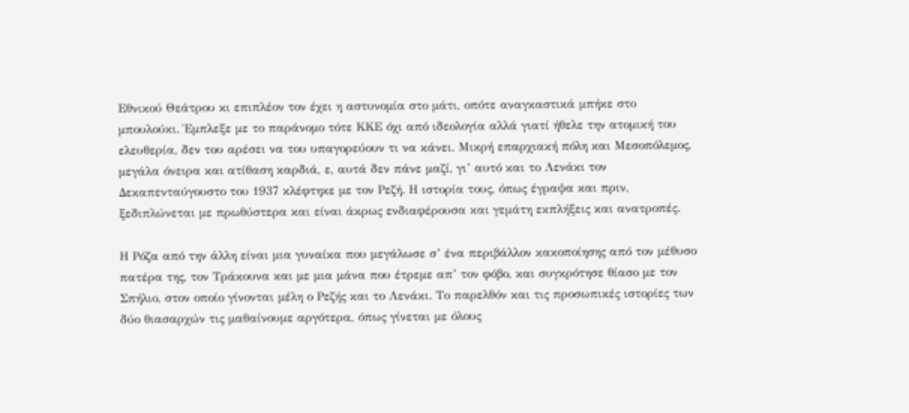Εθνικού Θεάτρου κι επιπλέον τον έχει η αστυνομία στο μάτι, οπότε αναγκαστικά μπήκε στο μπουλούκι. Έμπλεξε με το παράνομο τότε ΚΚΕ όχι από ιδεολογία αλλά γιατί ήθελε την ατομική του ελευθερία, δεν του αρέσει να του υπαγορεύουν τι να κάνει. Μικρή επαρχιακή πόλη και Μεσοπόλεμος, μεγάλα όνειρα και ατίθαση καρδιά, ε, αυτά δεν πάνε μαζί, γι’ αυτό και το Λενάκι τον Δεκαπενταύγουστο του 1937 κλέφτηκε με τον Ρεζή. Η ιστορία τους, όπως έγραψα και πριν, ξεδιπλώνεται με πρωθύστερα και είναι άκρως ενδιαφέρουσα και γεμάτη εκπλήξεις και ανατροπές.

Η Ρόζα από την άλλη είναι μια γυναίκα που μεγάλωσε σ’ ένα περιβάλλον κακοποίησης από τον μέθυσο πατέρα της, τον Τράκουνα και με μια μάνα που έτρεμε απ’ τον φόβο, και συγκρότησε θίασο με τον Σπήλιο, στον οποίο γίνονται μέλη ο Ρεζής και το Λενάκι. Το παρελθόν και τις προσωπικές ιστορίες των δύο θιασαρχών τις μαθαίνουμε αργότερα, όπως γίνεται με όλους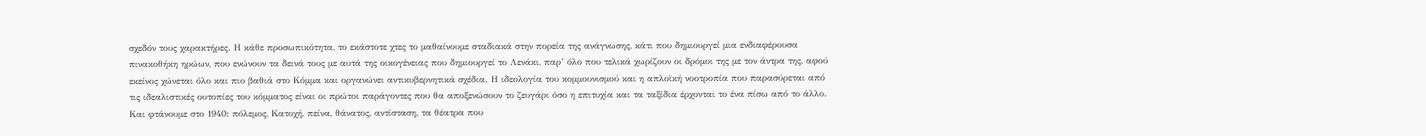σχεδόν τους χαρακτήρες. Η κάθε προσωπικότητα, το εκάστοτε χτες το μαθαίνουμε σταδιακά στην πορεία της ανάγνωσης, κάτι που δημιουργεί μια ενδιαφέρουσα πινακοθήκη ηρώων, που ενώνουν τα δεινά τους με αυτά της οικογένειας που δημιουργεί το Λενάκι, παρ’ όλο που τελικά χωρίζουν οι δρόμοι της με τον άντρα της, αφού εκείνος χώνεται όλο και πιο βαθιά στο Κόμμα και οργανώνει αντικυβερνητικά σχέδια. Η ιδεολογία του κομμουνισμού και η απλοϊκή νοοτροπία που παρασύρεται από τις ιδεαλιστικές ουτοπίες του κόμματος είναι οι πρώτοι παράγοντες που θα αποξενώσουν το ζευγάρι όσο η επιτυχία και τα ταξίδια έρχονται το ένα πίσω από το άλλο. Και φτάνουμε στο 1940: πόλεμος, Κατοχή, πείνα, θάνατος, αντίσταση, τα θέατρα που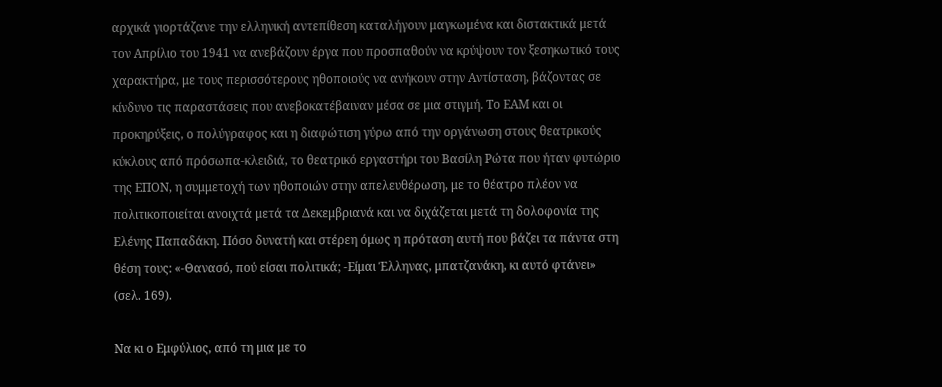αρχικά γιορτάζανε την ελληνική αντεπίθεση καταλήγουν μαγκωμένα και διστακτικά μετά τον Απρίλιο του 1941 να ανεβάζουν έργα που προσπαθούν να κρύψουν τον ξεσηκωτικό τους χαρακτήρα, με τους περισσότερους ηθοποιούς να ανήκουν στην Αντίσταση, βάζοντας σε κίνδυνο τις παραστάσεις που ανεβοκατέβαιναν μέσα σε μια στιγμή. Το ΕΑΜ και οι προκηρύξεις, ο πολύγραφος και η διαφώτιση γύρω από την οργάνωση στους θεατρικούς κύκλους από πρόσωπα-κλειδιά, το θεατρικό εργαστήρι του Βασίλη Ρώτα που ήταν φυτώριο της ΕΠΟΝ, η συμμετοχή των ηθοποιών στην απελευθέρωση, με το θέατρο πλέον να πολιτικοποιείται ανοιχτά μετά τα Δεκεμβριανά και να διχάζεται μετά τη δολοφονία της Ελένης Παπαδάκη. Πόσο δυνατή και στέρεη όμως η πρόταση αυτή που βάζει τα πάντα στη θέση τους: «-Θανασό, πού είσαι πολιτικά; -Είμαι Έλληνας, μπατζανάκη, κι αυτό φτάνει» (σελ. 169).

Να κι ο Εμφύλιος, από τη μια με το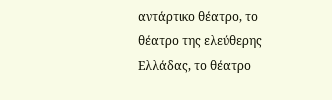αντάρτικο θέατρο, το θέατρο της ελεύθερης Ελλάδας, το θέατρο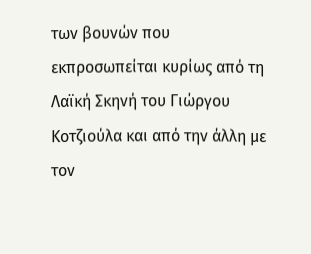των βουνών που εκπροσωπείται κυρίως από τη Λαϊκή Σκηνή του Γιώργου Κοτζιούλα και από την άλλη με τον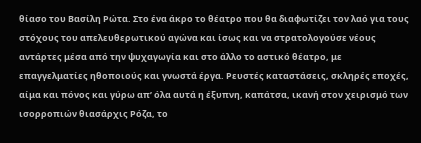θίασο του Βασίλη Ρώτα. Στο ένα άκρο το θέατρο που θα διαφωτίζει τον λαό για τους στόχους του απελευθερωτικού αγώνα και ίσως και να στρατολογούσε νέους αντάρτες μέσα από την ψυχαγωγία και στο άλλο το αστικό θέατρο, με επαγγελματίες ηθοποιούς και γνωστά έργα. Ρευστές καταστάσεις, σκληρές εποχές, αίμα και πόνος και γύρω απ’ όλα αυτά η έξυπνη, καπάτσα, ικανή στον χειρισμό των ισορροπιών θιασάρχις Ρόζα, το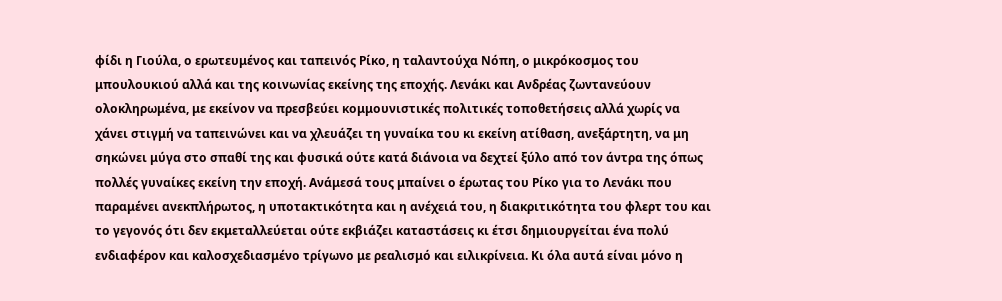φίδι η Γιούλα, ο ερωτευμένος και ταπεινός Ρίκο, η ταλαντούχα Νόπη, ο μικρόκοσμος του μπουλουκιού αλλά και της κοινωνίας εκείνης της εποχής. Λενάκι και Ανδρέας ζωντανεύουν ολοκληρωμένα, με εκείνον να πρεσβεύει κομμουνιστικές πολιτικές τοποθετήσεις αλλά χωρίς να χάνει στιγμή να ταπεινώνει και να χλευάζει τη γυναίκα του κι εκείνη ατίθαση, ανεξάρτητη, να μη σηκώνει μύγα στο σπαθί της και φυσικά ούτε κατά διάνοια να δεχτεί ξύλο από τον άντρα της όπως πολλές γυναίκες εκείνη την εποχή. Ανάμεσά τους μπαίνει ο έρωτας του Ρίκο για το Λενάκι που παραμένει ανεκπλήρωτος, η υποτακτικότητα και η ανέχειά του, η διακριτικότητα του φλερτ του και το γεγονός ότι δεν εκμεταλλεύεται ούτε εκβιάζει καταστάσεις κι έτσι δημιουργείται ένα πολύ ενδιαφέρον και καλοσχεδιασμένο τρίγωνο με ρεαλισμό και ειλικρίνεια. Κι όλα αυτά είναι μόνο η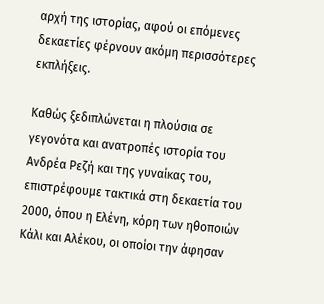αρχή της ιστορίας, αφού οι επόμενες δεκαετίες φέρνουν ακόμη περισσότερες εκπλήξεις.

Καθώς ξεδιπλώνεται η πλούσια σε γεγονότα και ανατροπές ιστορία του Ανδρέα Ρεζή και της γυναίκας του, επιστρέφουμε τακτικά στη δεκαετία του 2000, όπου η Ελένη, κόρη των ηθοποιών Κάλι και Αλέκου, οι οποίοι την άφησαν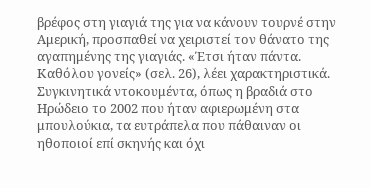βρέφος στη γιαγιά της για να κάνουν τουρνέ στην Αμερική, προσπαθεί να χειριστεί τον θάνατο της αγαπημένης της γιαγιάς. «Έτσι ήταν πάντα. Καθόλου γονείς» (σελ. 26), λέει χαρακτηριστικά. Συγκινητικά ντοκουμέντα, όπως η βραδιά στο Ηρώδειο το 2002 που ήταν αφιερωμένη στα μπουλούκια, τα ευτράπελα που πάθαιναν οι ηθοποιοί επί σκηνής και όχι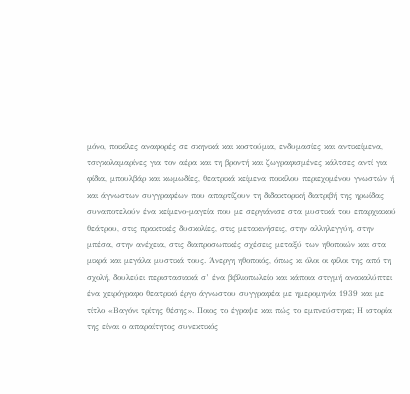μόνο, ποικίλες αναφορές σε σκηνικά και κοστούμια, ενδυμασίες και αντικείμενα, τσιγκολαμαρίνες για τον αέρα και τη βροντή και ζωγραφισμένες κάλτσες αντί για φίδια, μπουλβάρ και κωμωδίες, θεατρικά κείμενα ποικίλου περιεχομένου γνωστών ή και άγνωστων συγγραφέων που απαρτίζουν τη διδακτορική διατριβή της ηρωίδας συναποτελούν ένα κείμενο-μαγεία που με σεργιάνισε στα μυστικά του επαρχιακού θεάτρου, στις πρακτικές δυσκολίες, στις μετακινήσεις, στην αλληλεγγύη, στην μπέσα, στην ανέχεια, στις διαπροσωπικές σχέσεις μεταξύ των ηθοποιών και στα μικρά και μεγάλα μυστικά τους. Άνεργη ηθοποιός, όπως κι όλοι οι φίλοι της από τη σχολή, δουλεύει περιστασιακά σ’ ένα βιβλιοπωλείο και κάποια στιγμή ανακαλύπτει ένα χειρόγραφο θεατρικό έργο άγνωστου συγγραφέα με ημερομηνία 1939 και με τίτλο «Βαγόνι τρίτης θέσης». Ποιος το έγραψε και πώς το εμπνεύστηκε; Η ιστορία της είναι ο απαραίτητος συνεκτικός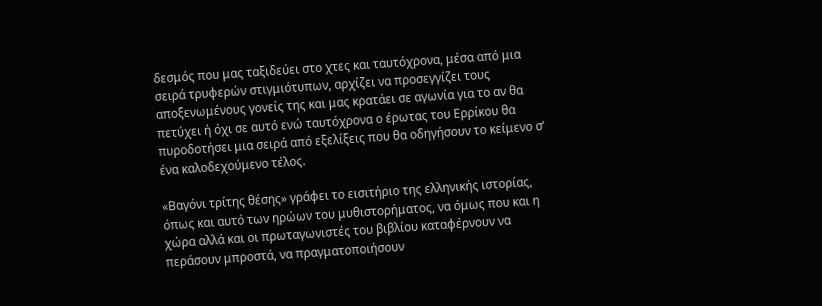δεσμός που μας ταξιδεύει στο χτες και ταυτόχρονα, μέσα από μια σειρά τρυφερών στιγμιότυπων, αρχίζει να προσεγγίζει τους αποξενωμένους γονείς της και μας κρατάει σε αγωνία για το αν θα πετύχει ή όχι σε αυτό ενώ ταυτόχρονα ο έρωτας του Ερρίκου θα πυροδοτήσει μια σειρά από εξελίξεις που θα οδηγήσουν το κείμενο σ’ ένα καλοδεχούμενο τέλος.

«Βαγόνι τρίτης θέσης» γράφει το εισιτήριο της ελληνικής ιστορίας, όπως και αυτό των ηρώων του μυθιστορήματος, να όμως που και η χώρα αλλά και οι πρωταγωνιστές του βιβλίου καταφέρνουν να περάσουν μπροστά, να πραγματοποιήσουν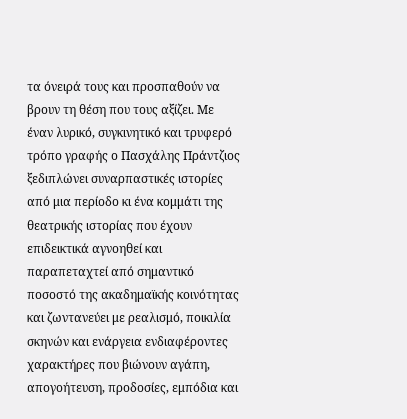τα όνειρά τους και προσπαθούν να βρουν τη θέση που τους αξίζει. Με έναν λυρικό, συγκινητικό και τρυφερό τρόπο γραφής ο Πασχάλης Πράντζιος ξεδιπλώνει συναρπαστικές ιστορίες από μια περίοδο κι ένα κομμάτι της θεατρικής ιστορίας που έχουν επιδεικτικά αγνοηθεί και παραπεταχτεί από σημαντικό ποσοστό της ακαδημαϊκής κοινότητας και ζωντανεύει με ρεαλισμό, ποικιλία σκηνών και ενάργεια ενδιαφέροντες χαρακτήρες που βιώνουν αγάπη, απογοήτευση, προδοσίες, εμπόδια και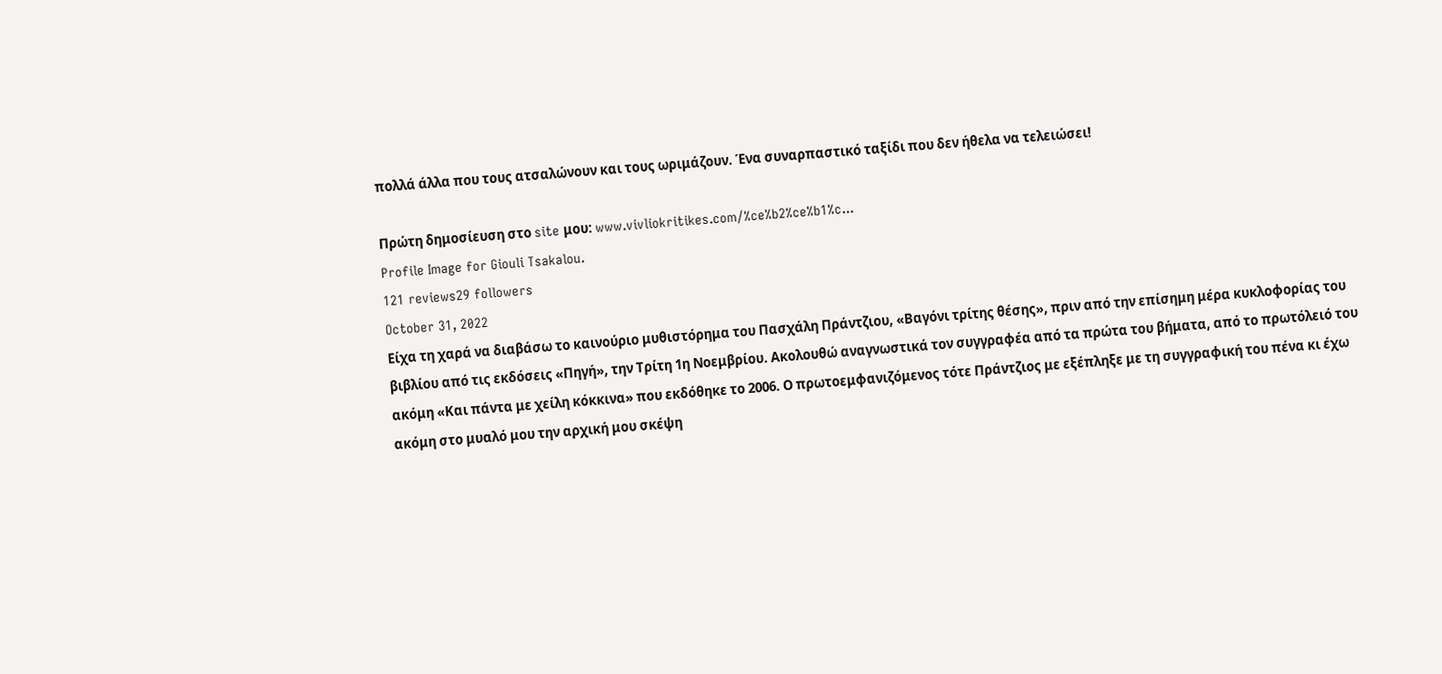πολλά άλλα που τους ατσαλώνουν και τους ωριμάζουν. Ένα συναρπαστικό ταξίδι που δεν ήθελα να τελειώσει!

Πρώτη δημοσίευση στο site μου: www.vivliokritikes.com/%ce%b2%ce%b1%c...
Profile Image for Giouli Tsakalou.
121 reviews29 followers
October 31, 2022
Είχα τη χαρά να διαβάσω το καινούριο μυθιστόρημα του Πασχάλη Πράντζιου, «Βαγόνι τρίτης θέσης», πριν από την επίσημη μέρα κυκλοφορίας του βιβλίου από τις εκδόσεις «Πηγή», την Τρίτη 1η Νοεμβρίου. Ακολουθώ αναγνωστικά τον συγγραφέα από τα πρώτα του βήματα, από το πρωτόλειό του ακόμη «Και πάντα με χείλη κόκκινα» που εκδόθηκε το 2006. Ο πρωτοεμφανιζόμενος τότε Πράντζιος με εξέπληξε με τη συγγραφική του πένα κι έχω ακόμη στο μυαλό μου την αρχική μου σκέψη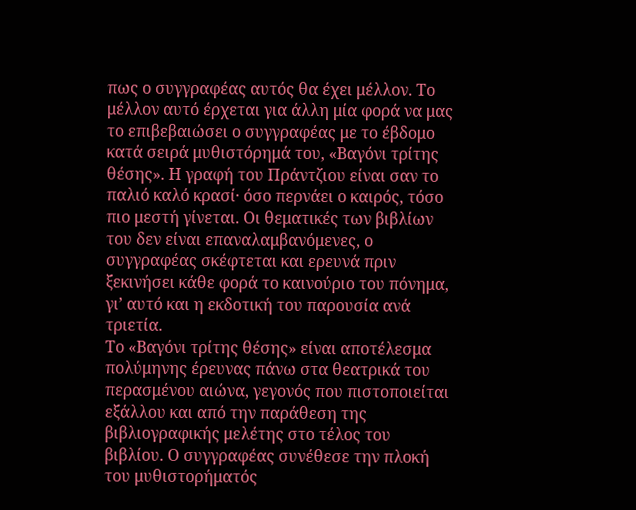πως ο συγγραφέας αυτός θα έχει μέλλον. Το μέλλον αυτό έρχεται για άλλη μία φορά να μας το επιβεβαιώσει ο συγγραφέας με το έβδομο κατά σειρά μυθιστόρημά του, «Βαγόνι τρίτης θέσης». Η γραφή του Πράντζιου είναι σαν το παλιό καλό κρασί· όσο περνάει ο καιρός, τόσο πιο μεστή γίνεται. Οι θεματικές των βιβλίων του δεν είναι επαναλαμβανόμενες, ο συγγραφέας σκέφτεται και ερευνά πριν ξεκινήσει κάθε φορά το καινούριο του πόνημα, γι’ αυτό και η εκδοτική του παρουσία ανά τριετία.
Το «Βαγόνι τρίτης θέσης» είναι αποτέλεσμα πολύμηνης έρευνας πάνω στα θεατρικά του περασμένου αιώνα, γεγονός που πιστοποιείται εξάλλου και από την παράθεση της βιβλιογραφικής μελέτης στο τέλος του βιβλίου. Ο συγγραφέας συνέθεσε την πλοκή του μυθιστορήματός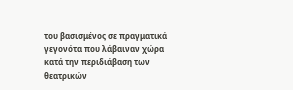του βασισμένος σε πραγματικά γεγονότα που λάβαιναν χώρα κατά την περιδιάβαση των θεατρικών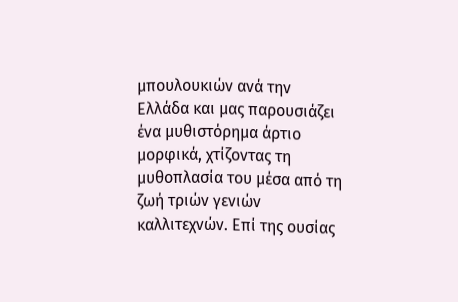μπουλουκιών ανά την Ελλάδα και μας παρουσιάζει ένα μυθιστόρημα άρτιο μορφικά, χτίζοντας τη μυθοπλασία του μέσα από τη ζωή τριών γενιών καλλιτεχνών. Επί της ουσίας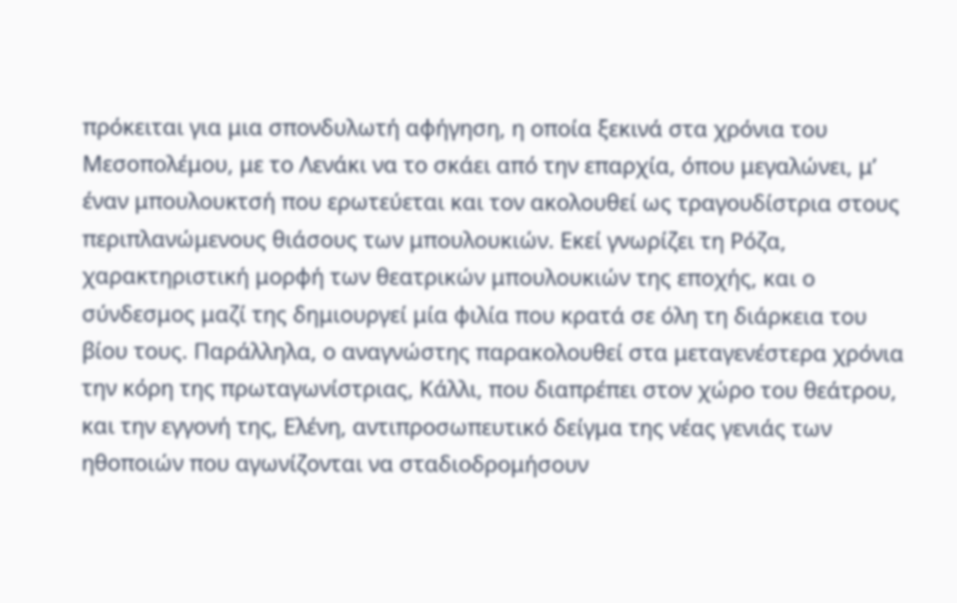πρόκειται για μια σπονδυλωτή αφήγηση, η οποία ξεκινά στα χρόνια του Μεσοπολέμου, με το Λενάκι να το σκάει από την επαρχία, όπου μεγαλώνει, μ’ έναν μπουλουκτσή που ερωτεύεται και τον ακολουθεί ως τραγουδίστρια στους περιπλανώμενους θιάσους των μπουλουκιών. Εκεί γνωρίζει τη Ρόζα, χαρακτηριστική μορφή των θεατρικών μπουλουκιών της εποχής, και ο σύνδεσμος μαζί της δημιουργεί μία φιλία που κρατά σε όλη τη διάρκεια του βίου τους. Παράλληλα, ο αναγνώστης παρακολουθεί στα μεταγενέστερα χρόνια την κόρη της πρωταγωνίστριας, Κάλλι, που διαπρέπει στον χώρο του θεάτρου, και την εγγονή της, Ελένη, αντιπροσωπευτικό δείγμα της νέας γενιάς των ηθοποιών που αγωνίζονται να σταδιοδρομήσουν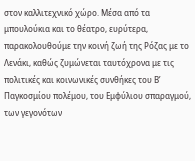στον καλλιτεχνικό χώρο. Μέσα από τα μπουλούκια και το θέατρο, ευρύτερα, παρακολουθούμε την κοινή ζωή της Ρόζας με το Λενάκι, καθώς ζυμώνεται ταυτόχρονα με τις πολιτικές και κοινωνικές συνθήκες του Β’ Παγκοσμίου πολέμου, του Εμφύλιου σπαραγμού, των γεγονότων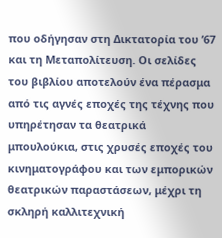που οδήγησαν στη Δικτατορία του ’67 και τη Μεταπολίτευση. Οι σελίδες του βιβλίου αποτελούν ένα πέρασμα από τις αγνές εποχές της τέχνης που υπηρέτησαν τα θεατρικά μπουλούκια, στις χρυσές εποχές του κινηματογράφου και των εμπορικών θεατρικών παραστάσεων, μέχρι τη σκληρή καλλιτεχνική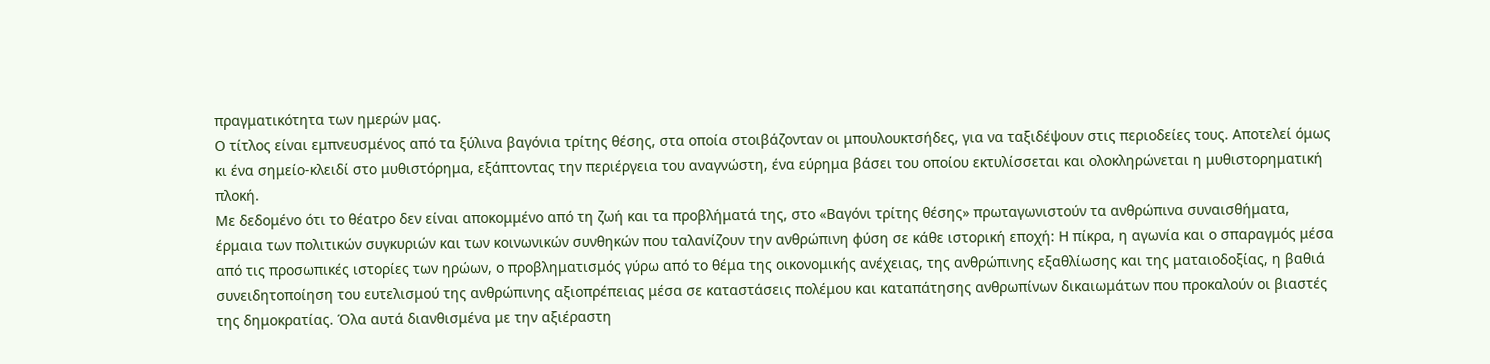πραγματικότητα των ημερών μας.
Ο τίτλος είναι εμπνευσμένος από τα ξύλινα βαγόνια τρίτης θέσης, στα οποία στοιβάζονταν οι μπουλουκτσήδες, για να ταξιδέψουν στις περιοδείες τους. Αποτελεί όμως κι ένα σημείο-κλειδί στο μυθιστόρημα, εξάπτοντας την περιέργεια του αναγνώστη, ένα εύρημα βάσει του οποίου εκτυλίσσεται και ολοκληρώνεται η μυθιστορηματική πλοκή.
Με δεδομένο ότι το θέατρο δεν είναι αποκομμένο από τη ζωή και τα προβλήματά της, στο «Βαγόνι τρίτης θέσης» πρωταγωνιστούν τα ανθρώπινα συναισθήματα, έρμαια των πολιτικών συγκυριών και των κοινωνικών συνθηκών που ταλανίζουν την ανθρώπινη φύση σε κάθε ιστορική εποχή: Η πίκρα, η αγωνία και ο σπαραγμός μέσα από τις προσωπικές ιστορίες των ηρώων, ο προβληματισμός γύρω από το θέμα της οικονομικής ανέχειας, της ανθρώπινης εξαθλίωσης και της ματαιοδοξίας, η βαθιά συνειδητοποίηση του ευτελισμού της ανθρώπινης αξιοπρέπειας μέσα σε καταστάσεις πολέμου και καταπάτησης ανθρωπίνων δικαιωμάτων που προκαλούν οι βιαστές της δημοκρατίας. Όλα αυτά διανθισμένα με την αξιέραστη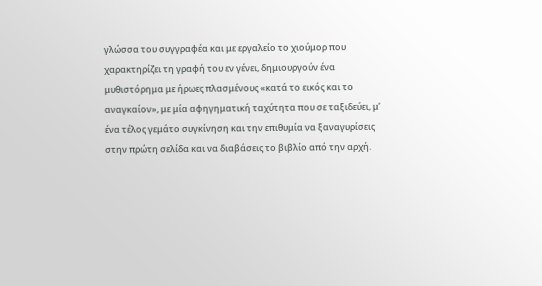γλώσσα του συγγραφέα και με εργαλείο το χιούμορ που χαρακτηρίζει τη γραφή του εν γένει, δημιουργούν ένα μυθιστόρημα με ήρωες πλασμένους «κατά το εικός και το αναγκαίον», με μία αφηγηματική ταχύτητα που σε ταξιδεύει, μ’ ένα τέλος γεμάτο συγκίνηση και την επιθυμία να ξαναγυρίσεις στην πρώτη σελίδα και να διαβάσεις το βιβλίο από την αρχή.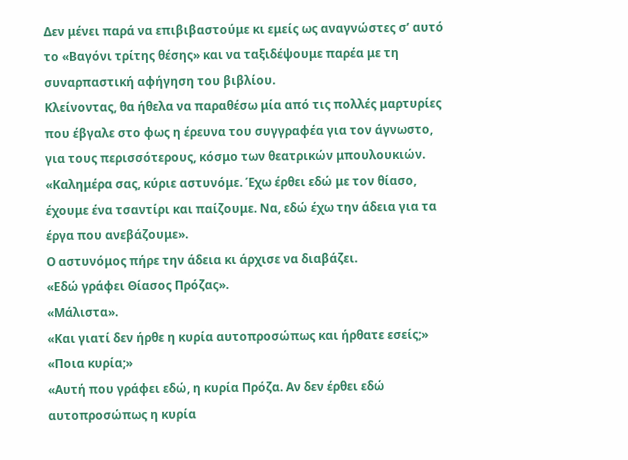Δεν μένει παρά να επιβιβαστούμε κι εμείς ως αναγνώστες σ’ αυτό το «Βαγόνι τρίτης θέσης» και να ταξιδέψουμε παρέα με τη συναρπαστική αφήγηση του βιβλίου.
Κλείνοντας, θα ήθελα να παραθέσω μία από τις πολλές μαρτυρίες που έβγαλε στο φως η έρευνα του συγγραφέα για τον άγνωστο, για τους περισσότερους, κόσμο των θεατρικών μπουλουκιών.
«Καλημέρα σας, κύριε αστυνόμε. Έχω έρθει εδώ με τον θίασο, έχουμε ένα τσαντίρι και παίζουμε. Να, εδώ έχω την άδεια για τα έργα που ανεβάζουμε».
Ο αστυνόμος πήρε την άδεια κι άρχισε να διαβάζει.
«Εδώ γράφει Θίασος Πρόζας».
«Μάλιστα».
«Και γιατί δεν ήρθε η κυρία αυτοπροσώπως και ήρθατε εσείς;»
«Ποια κυρία;»
«Αυτή που γράφει εδώ, η κυρία Πρόζα. Αν δεν έρθει εδώ αυτοπροσώπως η κυρία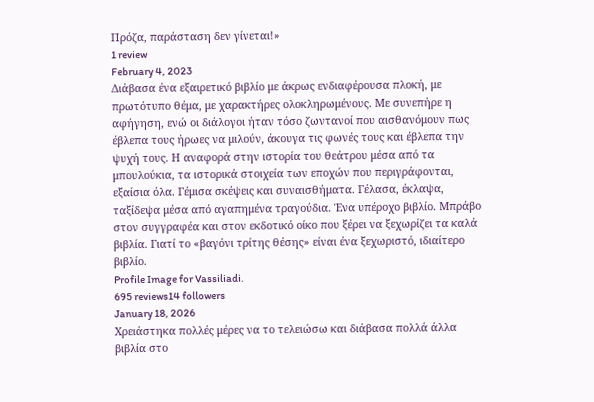Πρόζα, παράσταση δεν γίνεται!»
1 review
February 4, 2023
Διάβασα ένα εξαιρετικό βιβλίο με άκρως ενδιαφέρουσα πλοκή, με πρωτότυπο θέμα, με χαρακτήρες ολοκληρωμένους. Με συνεπήρε η αφήγηση, ενώ οι διάλογοι ήταν τόσο ζωντανοί που αισθανόμουν πως έβλεπα τους ήρωες να μιλούν, άκουγα τις φωνές τους και έβλεπα την ψυχή τους. Η αναφορά στην ιστορία του θεάτρου μέσα από τα μπουλούκια, τα ιστορικά στοιχεία των εποχών που περιγράφονται, εξαίσια όλα. Γέμισα σκέψεις και συναισθήματα. Γέλασα, έκλαψα, ταξίδεψα μέσα από αγαπημένα τραγούδια. Ένα υπέροχο βιβλίο. Μπράβο στον συγγραφέα και στον εκδοτικό οίκο που ξέρει να ξεχωρίζει τα καλά βιβλία. Γιατί το «βαγόνι τρίτης θέσης» είναι ένα ξεχωριστό, ιδιαίτερο βιβλίο.
Profile Image for Vassiliadi.
695 reviews14 followers
January 18, 2026
Χρειάστηκα πολλές μέρες να το τελειώσω και διάβασα πολλά άλλα βιβλία στο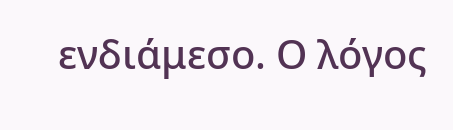ενδιάμεσο. Ο λόγος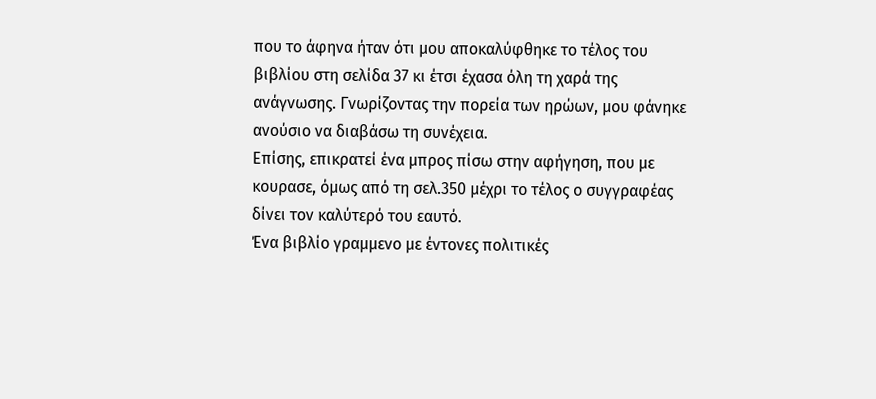που το άφηνα ήταν ότι μου αποκαλύφθηκε το τέλος του βιβλίου στη σελίδα 37 κι έτσι έχασα όλη τη χαρά της ανάγνωσης. Γνωρίζοντας την πορεία των ηρώων, μου φάνηκε ανούσιο να διαβάσω τη συνέχεια.
Επίσης, επικρατεί ένα μπρος πίσω στην αφήγηση, που με κουρασε, όμως από τη σελ.350 μέχρι το τέλος ο συγγραφέας δίνει τον καλύτερό του εαυτό.
Ένα βιβλίο γραμμενο με έντονες πολιτικές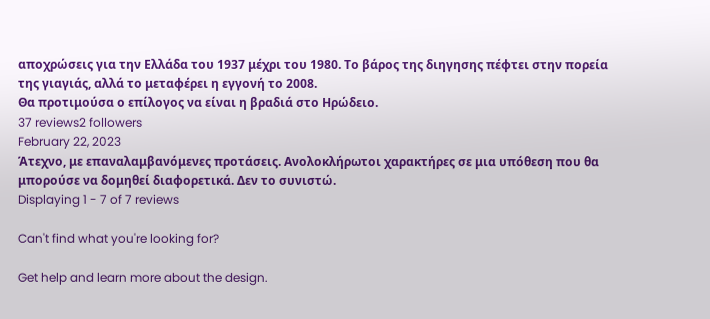αποχρώσεις για την Ελλάδα του 1937 μέχρι του 1980. Το βάρος της διηγησης πέφτει στην πορεία της γιαγιάς, αλλά το μεταφέρει η εγγονή το 2008.
Θα προτιμούσα ο επίλογος να είναι η βραδιά στο Ηρώδειο.
37 reviews2 followers
February 22, 2023
Άτεχνο, με επαναλαμβανόμενες προτάσεις. Ανολοκλήρωτοι χαρακτήρες σε μια υπόθεση που θα μπορούσε να δομηθεί διαφορετικά. Δεν το συνιστώ.
Displaying 1 - 7 of 7 reviews

Can't find what you're looking for?

Get help and learn more about the design.